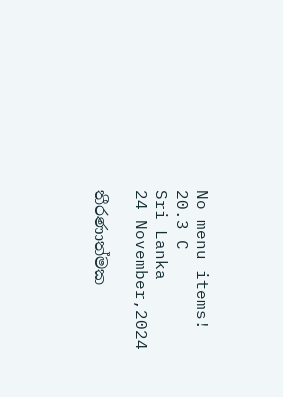No menu items!
20.3 C
Sri Lanka
24 November,2024

තීරණාත්මක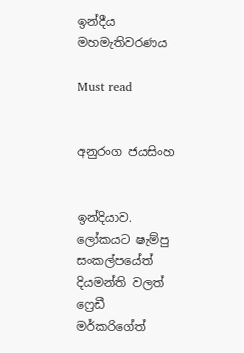ඉන්දීය මහමැතිවරණය

Must read


අනුරංග ජයසිංහ


ඉන්දියාව. ලෝකයට ෂැම්පු සංකල්පයේත් දියමන්ති වලත් ෆ්‍රෙඩී මර්කරිගේත්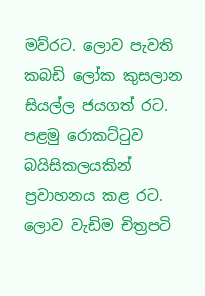මව්රට. ලොව පැවති කබඩි ලෝක කුසලාන සියල්ල ජයගත් රට. පළමු රොකට්ටුව බයිසිකලයකින් ප්‍රවාහනය කළ රට. ලොව වැඩිම චිත්‍රපටි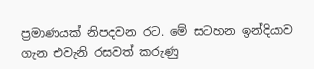ප්‍රමාණයක් නිපදවන රට. මේ සටහන ඉන්දියාව ගැන එවැනි රසවත් කරුණු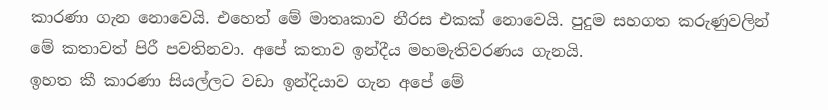කාරණා ගැන නොවෙයි. එහෙත් මේ මාතෘකාව නීරස එකක් නොවෙයි. පුදුම සහගත කරුණුවලින් මේ කතාවත් පිරී පවතිනවා. අපේ කතාව ඉන්දීය මහමැතිවරණය ගැනයි.
ඉහත කී කාරණා සියල්ලට වඩා ඉන්දියාව ගැන අපේ මේ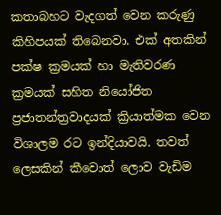කතාබහට වැදගත් වෙන කරුණු කිහිපයක් තිබෙනවා. එක් අතකින් පක්ෂ ක්‍රමයක් හා මැතිවරණ ක්‍රමයක් සහිත නියෝජිත ප්‍රජාතන්ත්‍රවාදයක් ක්‍රියාත්මක වෙන විශාලම රට ඉන්දියාවයි. තවත් ලෙසකින් කීවොත් ලොව වැඩිම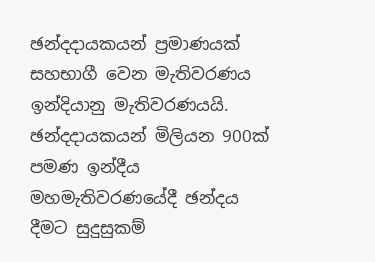ඡන්දදායකයන් ප්‍රමාණයක් සහභාගී වෙන මැතිවරණය ඉන්දියානු මැතිවරණයයි. ඡන්දදායකයන් මිලියන 900ක් පමණ ඉන්දීය මහමැතිවරණයේදී ඡන්දය දීමට සුදුසුකම්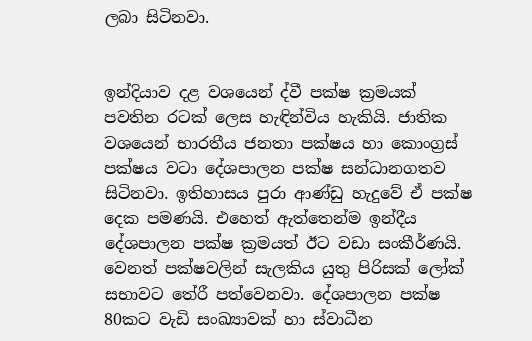ලබා සිටිනවා.


ඉන්දියාව දළ වශයෙන් ද්වී පක්ෂ ක්‍රමයක් පවතින රටක් ලෙස හැඳින්විය හැකියි. ජාතික වශයෙන් භාරතීය ජනතා පක්ෂය හා කොංග්‍රස් පක්ෂය වටා දේශපාලන පක්ෂ සන්ධානගතව සිටිනවා. ඉතිහාසය පුරා ආණ්ඩු හැදුවේ ඒ පක්ෂ දෙක පමණයි. එහෙත් ඇත්තෙන්ම ඉන්දීය දේශපාලන පක්ෂ ක්‍රමයත් ඊට වඩා සංකීර්ණයි. වෙනත් පක්ෂවලින් සැලකිය යුතු පිරිසක් ලෝක් සභාවට තේරී පත්වෙනවා. දේශපාලන පක්ෂ 80කට වැඩි සංඛ්‍යාවක් හා ස්වාධීන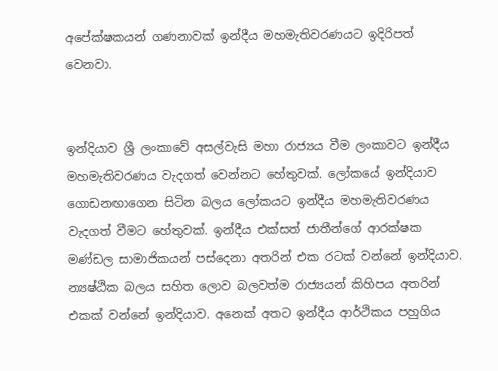අපේක්ෂකයන් ගණනාවක් ඉන්දීය මහමැතිවරණයට ඉදිරිපත් වෙනවා.


ඉන්දියාව ශ්‍රී ලංකාවේ අසල්වැසි මහා රාජ්‍යය වීම ලංකාවට ඉන්දීය මහමැතිවරණය වැදගත් වෙන්නට හේතුවක්. ලෝකයේ ඉන්දියාව ගොඩනඟාගෙන සිටින බලය ලෝකයට ඉන්දීය මහමැතිවරණය වැදගත් වීමට හේතුවක්. ඉන්දීය එක්සත් ජාතීන්ගේ ආරක්ෂක මණ්ඩල සාමාජිකයන් පස්දෙනා අතරින් එක රටක් වන්නේ ඉන්දියාව. න්‍යෂ්ඨික බලය සහිත ලොව බලවත්ම රාජ්‍යයන් කිහිපය අතරින් එකක් වන්නේ ඉන්දියාව. අනෙක් අතට ඉන්දීය ආර්ථිකය පහුගිය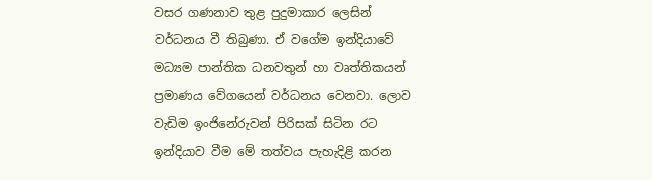වසර ගණනාව තුළ පුදුමාකාර ලෙසින් වර්ධනය වී තිබුණා. ඒ වගේම ඉන්දියාවේ මධ්‍යම පාන්තික ධනවතුන් හා වෘත්තිකයන් ප්‍රමාණය වේගයෙන් වර්ධනය වෙනවා. ලොව වැඩිම ඉංජිනේරුවන් පිරිසක් සිටින රට ඉන්දියාව වීම මේ තත්වය පැහැදිළි කරන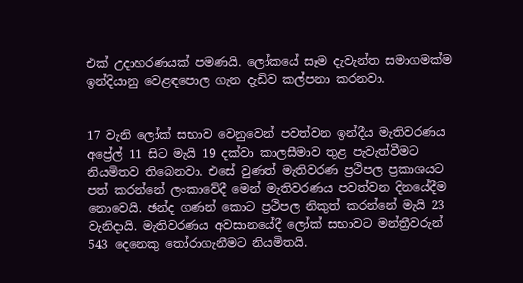එක් උදාහරණයක් පමණයි. ලෝකයේ සෑම දැවැන්ත සමාගමක්ම ඉන්දියානු වෙළඳපොල ගැන දැඩිව කල්පනා කරනවා.


17 වැනි ලෝක් සභාව වෙනුවෙන් පවත්වන ඉන්දීය මැතිවරණය අප්‍රේල් 11 සිට මැයි 19 දක්වා කාලසීමාව තුළ පැවැත්වීමට නියමිතව තිබෙනවා. එසේ වුණත් මැතිවරණ ප්‍රථිපල ප්‍රකාශයට පත් කරන්නේ ලංකාවේදී මෙන් මැතිවරණය පවත්වන දිනයේදීම නොවෙයි. ඡන්ද ගණන් කොට ප්‍රථිපල නිකුත් කරන්නේ මැයි 23 වැනිදායි. මැතිවරණය අවසානයේදී ලෝක් සභාවට මන්ත්‍රීවරුන් 543 දෙනෙකු තෝරාගැනීමට නියමිතයි.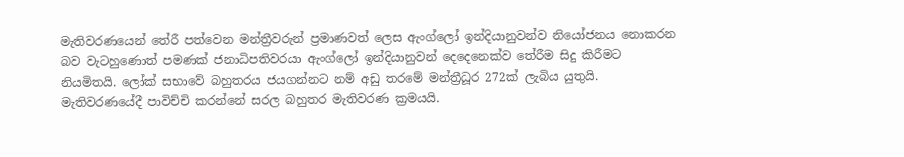මැතිවරණයෙන් තේරී පත්වෙන මන්ත්‍රීවරුන් ප්‍රමාණවත් ලෙස ඇංග්ලෝ ඉන්දියානුවන්ව නියෝජනය නොකරන බව වැටහුණොත් පමණක් ජනාධිපතිවරයා ඇංග්ලෝ ඉන්දියානුවන් දෙදෙනෙක්ව තේරීම සිදු කිරීමට නියමිතයි. ලෝක් සභාවේ බහුතරය ජයගන්නට නම් අඩු තරමේ මන්ත්‍රීධූර 272ක් ලැබිය යුතුයි. මැතිවරණයේදී පාවිච්චි කරන්නේ සරල බහුතර මැතිවරණ ක්‍රමයයි.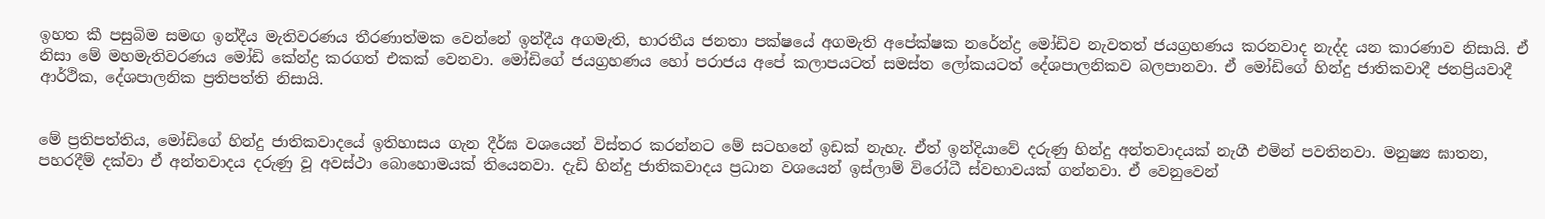ඉහත කී පසුබිම සමඟ ඉන්දීය මැතිවරණය තීරණාත්මක වෙන්නේ ඉන්දීය අගමැති, භාරතීය ජනතා පක්ෂයේ අගමැති අපේක්ෂක නරේන්ද්‍ර මෝඩිව නැවතත් ජයග්‍රහණය කරනවාද නැද්ද යන කාරණාව නිසායි. ඒ නිසා මේ මහමැතිවරණය මෝඩි කේන්ද්‍ර කරගත් එකක් වෙනවා. මෝඩිගේ ජයග්‍රහණය හෝ පරාජය අපේ කලාපයටත් සමස්ත ලෝකයටත් දේශපාලනිකව බලපානවා. ඒ මෝඩිගේ හින්දු ජාතිකවාදී ජනප්‍රියවාදී ආර්ථික, දේශපාලනික ප්‍රතිපත්ති නිසායි.


මේ ප්‍රතිපත්තිය, මෝඩිගේ හින්දු ජාතිකවාදයේ ඉතිහාසය ගැන දීර්ඝ වශයෙන් විස්තර කරන්නට මේ සටහනේ ඉඩක් නැහැ. ඒත් ඉන්දියාවේ දරුණු හින්දු අන්තවාදයක් නැගී එමින් පවතිනවා. මනුෂ්‍ය ඝාතන, පහරදීම් දක්වා ඒ අන්තවාදය දරුණු වූ අවස්ථා බොහොමයක් තියෙනවා. දැඩි හින්දු ජාතිකවාදය ප්‍රධාන වශයෙන් ඉස්ලාම් විරෝධී ස්වභාවයක් ගන්නවා. ඒ වෙනුවෙන්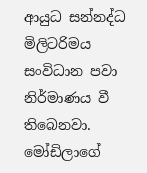ආයුධ සන්නද්ධ මිලිටරිමය සංවිධාන පවා නිර්මාණය වී තිබෙනවා. මෝඩිලාගේ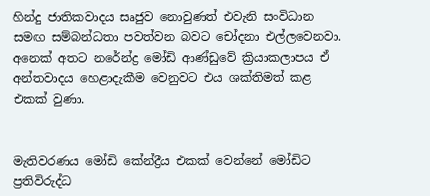හින්දු ජාතිකවාදය සෘජුව නොවුණත් එවැනි සංවිධාන සමඟ සම්බන්ධතා පවත්වන බවට චෝදනා එල්ලවෙනවා. අනෙක් අතට නරේන්ද්‍ර මෝඩි ආණ්ඩුවේ ක්‍රියාකලාපය ඒ අන්තවාදය හෙළාදැකීම වෙනුවට එය ශක්තිමත් කළ එකක් වුණා.


මැතිවරණය මෝඩි කේන්ද්‍රීය එකක් වෙන්නේ මෝඩිට ප්‍රතිවිරුද්ධ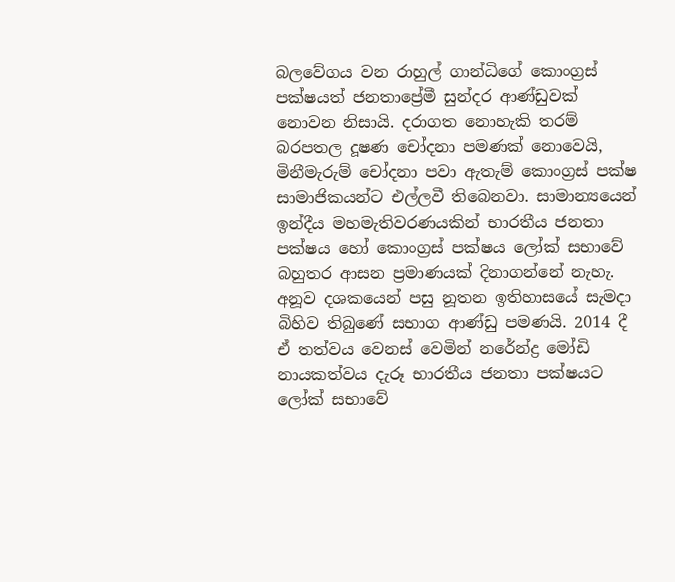බලවේගය වන රාහුල් ගාන්ධිගේ කොංග්‍රස් පක්ෂයත් ජනතාප්‍රේමී සුන්දර ආණ්ඩුවක් නොවන නිසායි. දරාගත නොහැකි තරම් බරපතල දූෂණ චෝදනා පමණක් නොවෙයි, මිනීමැරුම් චෝදනා පවා ඇතැම් කොංග්‍රස් පක්ෂ සාමාජිකයන්ට එල්ලවී තිබෙනවා. සාමාන්‍යයෙන් ඉන්දීය මහමැතිවරණයකින් භාරතීය ජනතා පක්ෂය හෝ කොංග්‍රස් පක්ෂය ලෝක් සභාවේ බහුතර ආසන ප්‍රමාණයක් දිනාගන්නේ නැහැ. අනූව දශකයෙන් පසු නූතන ඉතිහාසයේ සැමදා බිහිව තිබුණේ සභාග ආණ්ඩු පමණයි. 2014 දී ඒ තත්වය වෙනස් වෙමින් නරේන්ද්‍ර මෝඩි නායකත්වය දැරූ භාරතීය ජනතා පක්ෂයට ලෝක් සභාවේ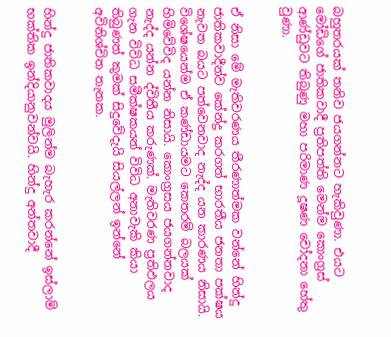බහුතරයක් තනිව ජයගන්නට හැකිවුණා. එයට මෝඩිගේ ජාතිකවාදී ප්‍රතිපත්ති මෙන්ම කොංග්‍රස් ආණ්ඩුවට තිබුණු මහා පරිමාණ දූෂණ චෝදනා හේතු වුණා.


ඒ නිසා මේ මැතිවරණය තීරණාත්මක වන්නේ හින්දු ජාතිකවාදීන්ව කේන්ද්‍ර කරගත් භාරතීය ජනතා පක්ෂය නැවත බයට පත්වෙනවාද නැද්ද යන කාරණය නිසායි. විශේෂයෙන්ම ඒ කණ්ඩායමට කෙතරම් බලයක් හිමිවේවිද යන්න නිසායි. කොංග්‍රසය ජයගන්නවාද නැද්ද යන්න ද්විතීය කරුණක්. මැතිවරණ ප්‍රතිඵලය ගැන විවිධ සමීක්ෂකයන් විවිධ අනාවැකි කියා තිබුණත් කුමක් සිදුවේදැයි සියල්ලන් ඉන්නේ අවිනිශ්චිත තැනක.


හින්දු ජාතිකවාදය මුලින්ම බැහැර කරන්නේ ඉස්ලාම් භක්තික ඉන්දියානුවන්වයි. හින්දු අන්තවාදී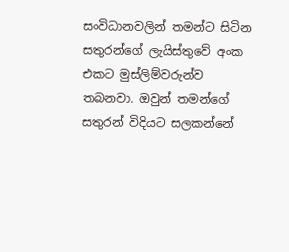සංවිධානවලින් තමන්ට සිටින සතුරන්ගේ ලැයිස්තුවේ අංක එකට මුස්ලිම්වරුන්ව තබනවා. ඔවුන් තමන්ගේ සතුරන් විදියට සලකන්නේ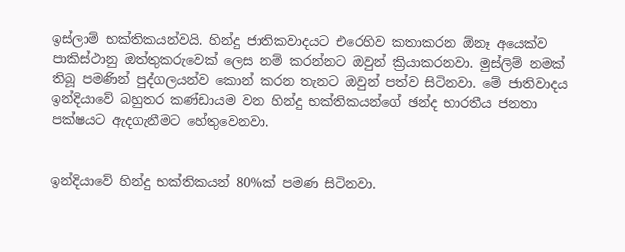ඉස්ලාම් භක්තිකයන්වයි. හින්දු ජාතිකවාදයට එරෙහිව කතාකරන ඕනෑ අයෙක්ව පාකිස්ථානු ඔත්තුකරුවෙක් ලෙස නම් කරන්නට ඔවුන් ක්‍රියාකරනවා. මුස්ලිම් නමක් තිබූ පමණින් පුද්ගලයන්ව කොන් කරන තැනට ඔවුන් පත්ව සිටිනවා. මේ ජාතිවාදය ඉන්දියාවේ බහුතර කණ්ඩායම වන හින්දු භක්තිකයන්ගේ ඡන්ද භාරතීය ජනතා පක්ෂයට ඇදගැනීමට හේතුවෙනවා.


ඉන්දියාවේ හින්දු භක්තිකයන් 80%ක් පමණ සිටිනවා.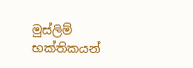මුස්ලිම් භක්තිකයන්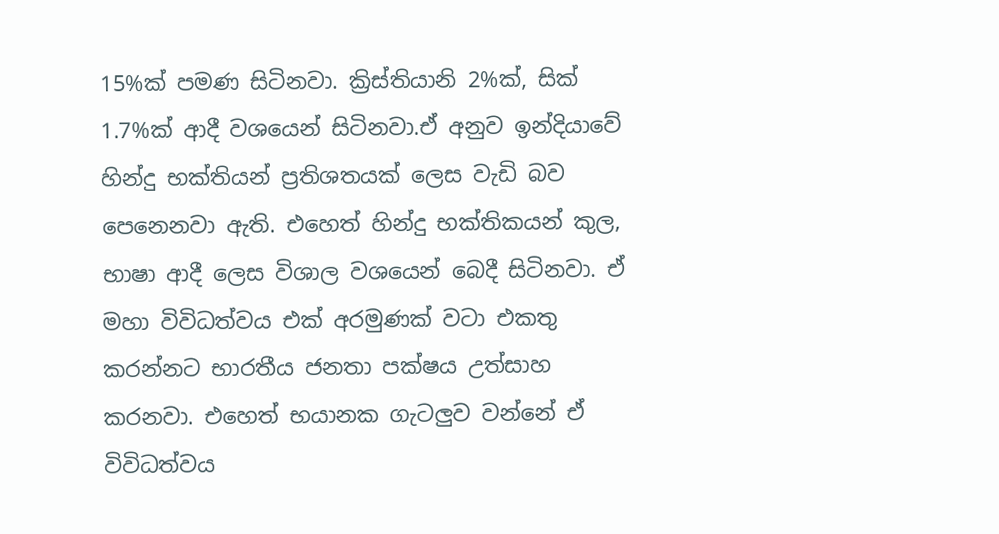15%ක් පමණ සිටිනවා. ක්‍රිස්තියානි 2%ක්, සික් 1.7%ක් ආදී වශයෙන් සිටිනවා.ඒ අනුව ඉන්දියාවේ හින්දු භක්තියන් ප්‍රතිශතයක් ලෙස වැඩි බව පෙනෙනවා ඇති. එහෙත් හින්දු භක්තිකයන් කුල, භාෂා ආදී ලෙස විශාල වශයෙන් බෙදී සිටිනවා. ඒ මහා විවිධත්වය එක් අරමුණක් වටා එකතු කරන්නට භාරතීය ජනතා පක්ෂය උත්සාහ කරනවා. එහෙත් භයානක ගැටලුව වන්නේ ඒ විවිධත්වය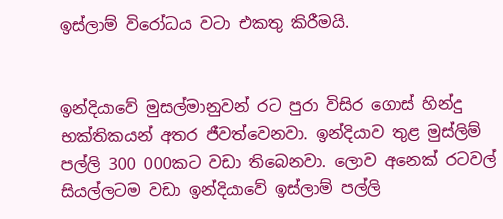ඉස්ලාම් විරෝධය වටා එකතු කිරීමයි.


ඉන්දියාවේ මුසල්මානුවන් රට පුරා විසිර ගොස් හින්දු භක්තිකයන් අතර ජීවත්වෙනවා. ඉන්දියාව තුළ මුස්ලිම් පල්ලි 300 000කට වඩා තිබෙනවා. ලොව අනෙක් රටවල් සියල්ලටම වඩා ඉන්දියාවේ ඉස්ලාම් පල්ලි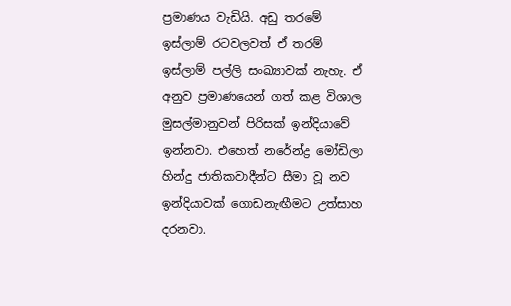ප්‍රමාණය වැඩියි. අඩු තරමේ ඉස්ලාම් රටවලවත් ඒ තරම් ඉස්ලාම් පල්ලි සංඛ්‍යාවක් නැහැ. ඒ අනුව ප්‍රමාණයෙන් ගත් කළ විශාල මුසල්මානුවන් පිරිසක් ඉන්දියාවේ ඉන්නවා. එහෙත් නරේන්ද්‍ර මෝඩිලා හින්දු ජාතිකවාදීන්ට සීමා වූ නව ඉන්දියාවක් ගොඩනැඟීමට උත්සාහ දරනවා.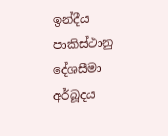ඉන්දීය පාකිස්ථානු දේශසීමා අර්බූදය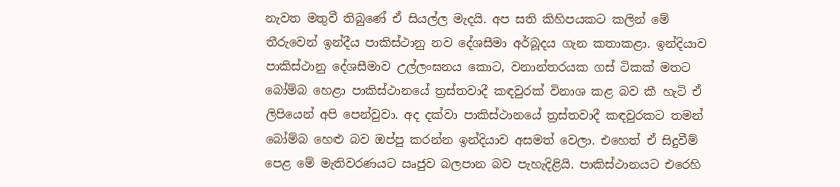නැවත මතුවී තිබුණේ ඒ සියල්ල මැදයි. අප සති කිහිපයකට කලින් මේ තීරුවෙන් ඉන්දීය පාකිස්ථානු නව දේශසීමා අර්බූදය ගැන කතාකළා. ඉන්දියාව පාකිස්ථානු දේශසීමාව උල්ලංඝනය කොට, වනාන්තරයක ගස් ටිකක් මතට බෝම්බ හෙළා පාකිස්ථානයේ ත්‍රස්තවාදී කඳවුරක් විනාශ කළ බව කී හැටි ඒ ලිපියෙන් අපි පෙන්වුවා. අද දක්වා පාකිස්ථානයේ ත්‍රස්තවාදී කඳවුරකට තමන් බෝම්බ හෙළු බව ඔප්පු කරන්න ඉන්දියාව අසමත් වෙලා. එහෙත් ඒ සිදුවීම් පෙළ මේ මැතිවරණයට ඍජුව බලපාන බව පැහැදිළියි. පාකිස්ථානයට එරෙහි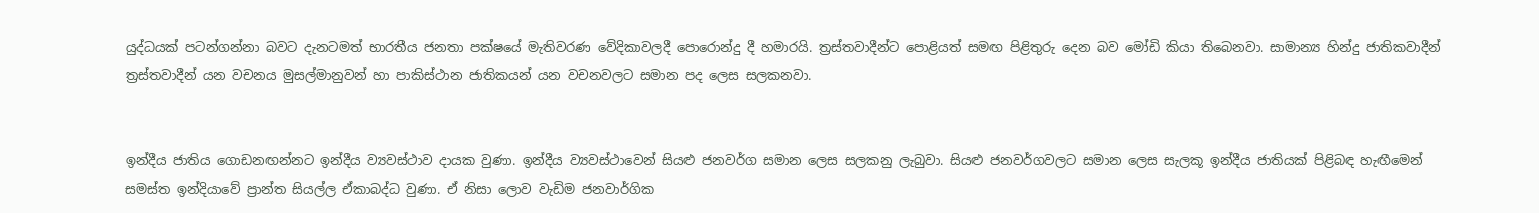යුද්ධයක් පටන්ගන්නා බවට දැනටමත් භාරතීය ජනතා පක්ෂයේ මැතිවරණ වේදිකාවලදී පොරොන්දු දී හමාරයි. ත්‍රස්තවාදීන්ට පොළියත් සමඟ පිළිතුරු දෙන බව මෝඩි කියා තිබෙනවා. සාමාන්‍ය හින්දු ජාතිකවාදීන් ත්‍රස්තවාදීන් යන වචනය මුසල්මානුවන් හා පාකිස්ථාන ජාතිකයන් යන වචනවලට සමාන පද ලෙස සලකනවා.


ඉන්දීය ජාතිය ගොඩනඟන්නට ඉන්දීය ව්‍යවස්ථාව දායක වුණා. ඉන්දීය ව්‍යවස්ථාවෙන් සියළු ජනවර්ග සමාන ලෙස සලකනු ලැබුවා. සියළු ජනවර්ගවලට සමාන ලෙස සැලකූ ඉන්දීය ජාතියක් පිළිබඳ හැඟීමෙන් සමස්ත ඉන්දියාවේ ප්‍රාන්ත සියල්ල ඒකාබද්ධ වුණා. ඒ නිසා ලොව වැඩිම ජනවාර්ගික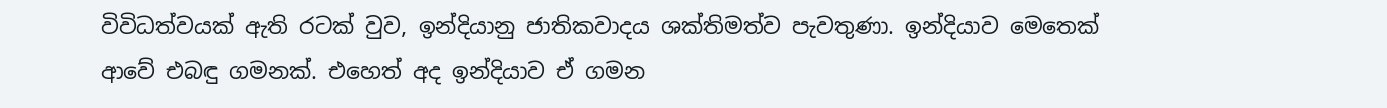විවිධත්වයක් ඇති රටක් වුව, ඉන්දියානු ජාතිකවාදය ශක්තිමත්ව පැවතුණා. ඉන්දියාව මෙතෙක් ආවේ එබඳු ගමනක්. එහෙත් අද ඉන්දියාව ඒ ගමන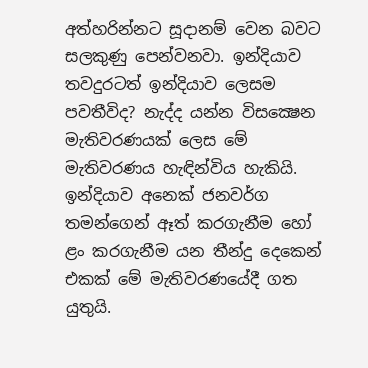අත්හරින්නට සූදානම් වෙන බවට සලකුණු පෙන්වනවා. ඉන්දියාව තවදුරටත් ඉන්දියාව ලෙසම පවතීවිද? නැද්ද යන්න විසක්‍ෂෙන මැතිවරණයක් ලෙස මේ මැතිවරණය හැඳින්විය හැකියි. ඉන්දියාව අනෙක් ජනවර්ග තමන්ගෙන් ඈත් කරගැනීම හෝ ළං කරගැනීම යන තීන්දු දෙකෙන් එකක් මේ මැතිවරණයේදී ගත යුතුයි.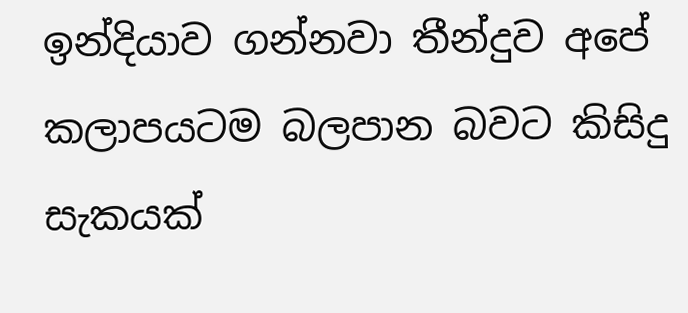ඉන්දියාව ගන්නවා තීන්දුව අපේ කලාපයටම බලපාන බවට කිසිදු සැකයක්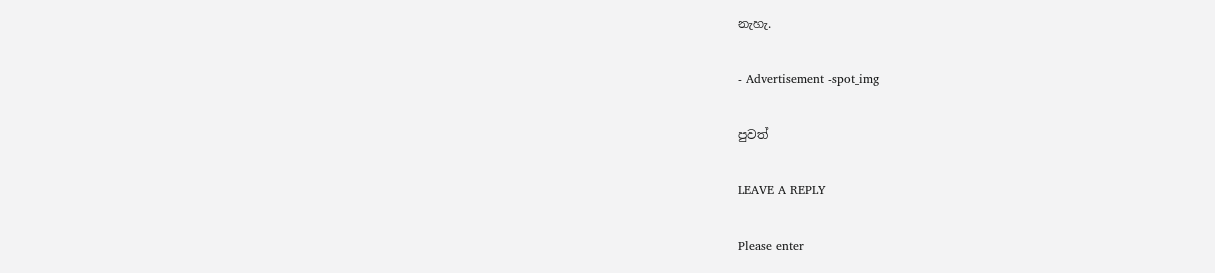නැහැ.

- Advertisement -spot_img

පුවත්

LEAVE A REPLY

Please enter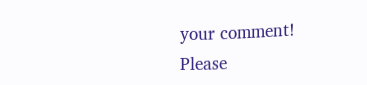your comment!
Please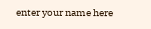enter your name here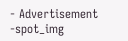- Advertisement -spot_img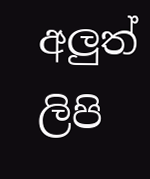අලුත් ලිපි